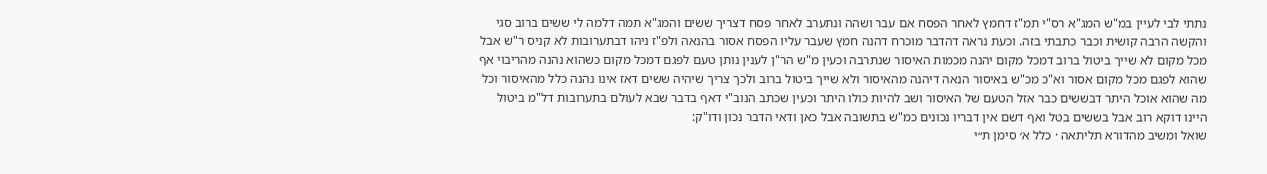נתתי לבי לעיין במ"ש המג"א רס"י תמ"ז דחמץ לאחר הפסח אם עבר ושהה ונתערב לאחר פסח דצריך ששים והמג"א תמה דלמה לי ששים ברוב סגי והקשה הרבה קושית וכבר כתבתי בזה. וכעת נראה דהדבר מוכרח דהנה חמץ שעבר עליו הפסח אסור בהנאה ולפ"ז ניהו דבתערובות לא קניס ר"ש אבל מכל מקום לא שייך ביטול ברוב דמכל מקום יהנה מכמות האיסור שנתרבה וכעין מ"ש הר"ן לענין נותן טעם לפגם דמכל מקום כשהוא נהנה מהריבוי אף שהוא לפגם מכל מקום אסור וא"כ מכ"ש באיסור הנאה דיהנה מהאיסור ולא שייך ביטול ברוב ולכך צריך שיהיה ששים דאז אינו נהנה כלל מהאיסור וכל מה שהוא אוכל היתר דבששים כבר אזל הטעם של האיסור ושב להיות כולו היתר וכעין שכתב הנוב"י דאף בדבר שבא לעולם בתערובות דל"מ ביטול היינו דוקא רוב אבל בששים בטל ואף דשם אין דבריו נכונים כמ"ש בתשובה אבל כאן ודאי הדבר נכון ודו"ק:
שואל ומשיב מהדורא תליתאה · כלל א׳ סימן ת״י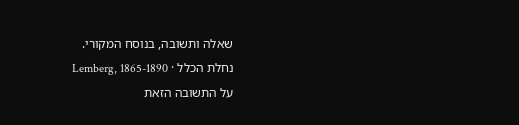שאלה ותשובה, בנוסח המקורי.
נחלת הכלל · Lemberg, 1865-1890
על התשובה הזאת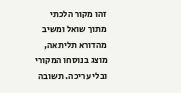זהו מקור הלכתי מתוך שואל ומשיב מהדורא תליתאה, מוצג בנוסחו המקורי ובלי עריכה. תשובה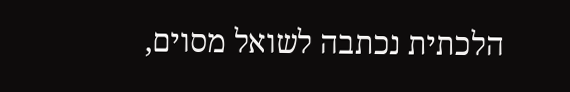הלכתית נכתבה לשואל מסוים,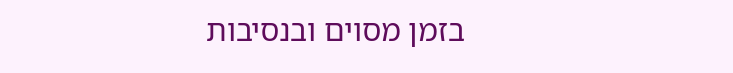בזמן מסוים ובנסיבות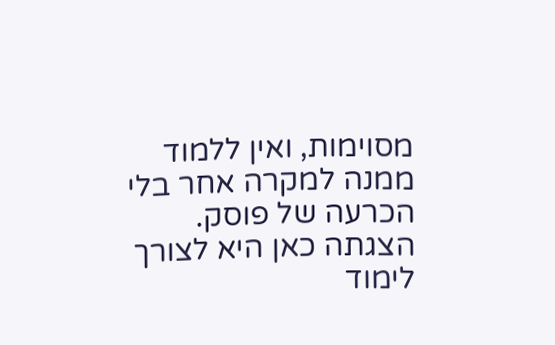מסוימות, ואין ללמוד ממנה למקרה אחר בלי הכרעה של פוסק. הצגתה כאן היא לצורך לימוד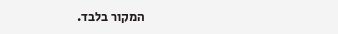המקור בלבד.